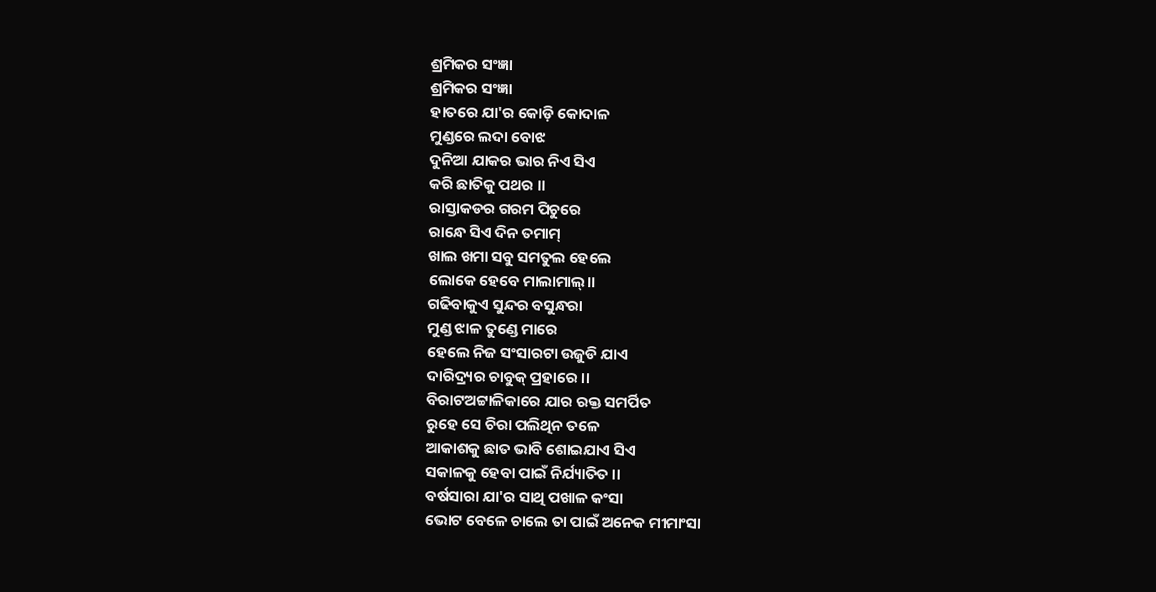ଶ୍ରମିକର ସଂଜ୍ଞା
ଶ୍ରମିକର ସଂଜ୍ଞା
ହାତରେ ଯା'ର କୋଡ଼ି କୋଦାଳ
ମୁଣ୍ଡରେ ଲଦା ବୋଝ
ଦୁନିଆ ଯାକର ଭାର ନିଏ ସିଏ
କରି ଛାତିକୁ ପଥର ।।
ରାସ୍ତାକଡର ଗରମ ପିଚୁରେ
ରାନ୍ଧେ ସିଏ ଦିନ ତମାମ୍
ଖାଲ ଖମା ସବୁ ସମତୁଲ ହେଲେ
ଲୋକେ ହେବେ ମାଲାମାଲ୍।।
ଗଢିବାକୁଏ ସୁନ୍ଦର ବସୁନ୍ଧରା
ମୁଣ୍ଡ ଝାଳ ତୁଣ୍ଡେ ମାରେ
ହେଲେ ନିଜ ସଂସାରଟା ଉଜୁଡି ଯାଏ
ଦାରିଦ୍ର୍ୟର ଚାବୁକ୍ ପ୍ରହାରେ ।।
ବିରାଟଅଟ୍ଟାଳିକାରେ ଯାର ରକ୍ତ ସମର୍ପିତ
ରୁହେ ସେ ଚିରା ପଲିଥିନ ତଳେ
ଆକାଶକୁ ଛାତ ଭାବି ଶୋଇଯାଏ ସିଏ
ସକାଳକୁ ହେବା ପାଇଁ ନିର୍ଯ୍ୟାତିତ ।।
ବର୍ଷସାରା ଯା'ର ସାଥି ପଖାଳ କଂସା
ଭୋଟ ବେଳେ ଚାଲେ ତା ପାଇଁ ଅନେକ ମୀମାଂସା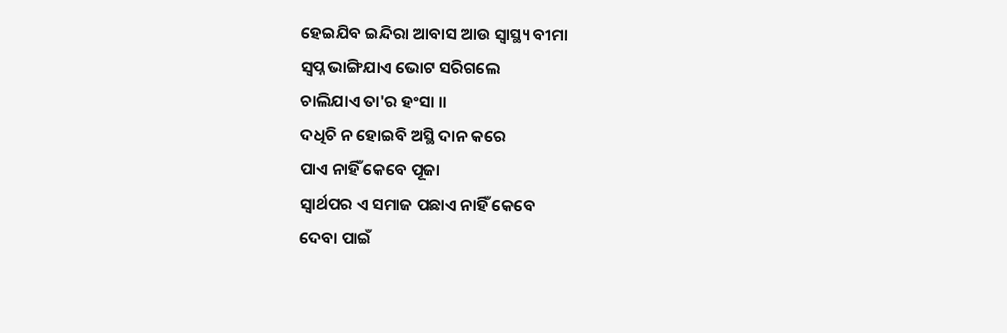ହେଇଯିବ ଇନ୍ଦିରା ଆବାସ ଆଉ ସ୍ଵାସ୍ଥ୍ୟ ବୀମା
ସ୍ୱପ୍ନ ଭାଙ୍ଗିଯାଏ ଭୋଟ ସରିଗଲେ
ଚାଲିଯାଏ ତା'ର ହଂସା ।।
ଦଧିଚି ନ ହୋଇବି ଅସ୍ଥି ଦାନ କରେ
ପାଏ ନାହିଁ କେବେ ପୂଜା
ସ୍ୱାର୍ଥପର ଏ ସମାଜ ପଛାଏ ନାହିଁ କେବେ
ଦେବା ପାଇଁ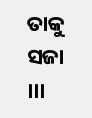ତାକୁ ସଜା ।।।